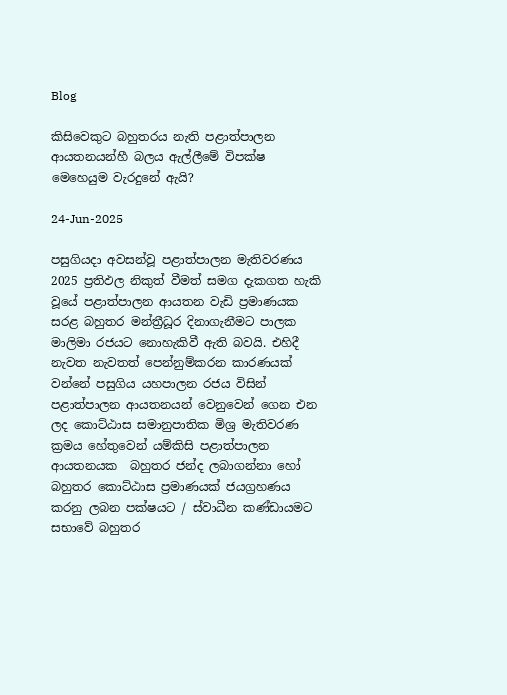Blog

කිසිවෙකුට බහුතරය නැති පළාත්පාලන ආයතනයන්හී බලය ඇල්ලීමේ විපක්ෂ මෙහෙයුම වැරදුනේ ඇයි?

24-Jun-2025

පසුගියදා අවසන්වූ පළාත්පාලන මැතිවරණය 2025 ප්‍රතිඵල නිකුත් වීමත් සමග දැකගත හැකි වූයේ පළාත්පාලන ආයතන වැඩි ප්‍රමාණයක සරළ බහුතර මන්ත්‍රීධූර දිනාගැනීමට පාලක මාලිමා රජයට නොහැකිවී ඇති බවයි. එහිදී නැවත නැවතත් පෙන්නුම්කරන කාරණයක් වන්නේ පසුගිය යහපාලන රජය විසින් පළාත්පාලන ආයතනයන් වෙනුවෙන් ගෙන එන ලද කොට්ඨාස සමානුපාතික මිශ්‍ර මැතිවරණ ක්‍රමය හේතුවෙන් යම්කිසි පළාත්පාලන ආයතනයක  බහුතර ජන්ද ලබාගන්නා හෝ බහුතර කොට්ඨාස ප්‍රමාණයක් ජයග්‍රහණය කරනු ලබන පක්ෂයට / ස්වාධීන කණ්ඩායමට සභාවේ බහුතර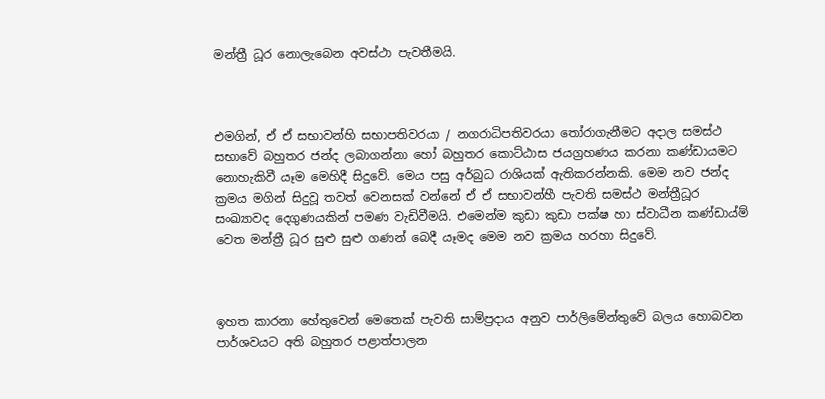මන්ත්‍රී ධූර නොලැබෙන අවස්ථා පැවතීමයි.



එමගින්, ඒ ඒ සභාවන්හි සභාපතිවරයා / නගරාධිපතිවරයා තෝරාගැනීමට අදාල සමස්ථ සභාවේ බහුතර ජන්ද ලබාගන්නා හෝ බහුතර කොට්ඨාස ජයග්‍රහණය කරනා කණ්ඩායමට නොහැකිවී යෑම මෙහිදී සිදුවේ. මෙය පසු අර්බුධ රාශියක් ඇතිකරන්නකි. මෙම නව ජන්ද ක්‍රමය මගින් සිදුවූ තවත් වෙනසක් වන්නේ ඒ ඒ සභාවන්හී පැවති සමස්ථ මන්ත්‍රීධූර සංඛ්‍යාවද දෙගුණයකින් පමණ වැඩිවීමයි. එමෙන්ම කුඩා කුඩා පක්ෂ හා ස්වාධීන කණ්ඩාය්ම් වෙත මන්ත්‍රී ධූර සුළු සුළු ගණන් බෙදී යෑමද මෙම නව ක්‍රමය හරහා සිදුවේ.



ඉහත කාරනා හේතුවෙන් මෙතෙක් පැවති සාම්ප්‍රදාය අනුව පාර්ලිමේන්තුවේ බලය හොබවන පාර්ශවයට අති බහුතර පළාත්පාලන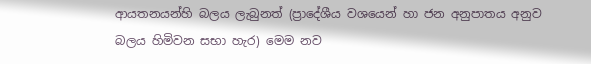ආයතනයන්හි බලය ලැබුනත් (ප්‍රාදේශීය වශයෙන් හා ජන අනුපාතය අනුව බලය හිමිවන සභා හැර) මෙම නව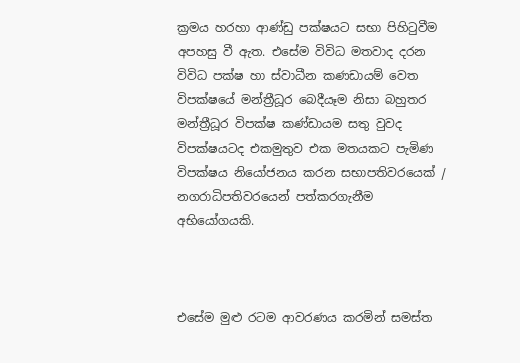ක්‍රමය හරහා ආණ්ඩු පක්ෂයට සභා පිහිටුවීම අපහසු වී ඇත. එසේම විවිධ මතවාද දරන විවිධ පක්ෂ හා ස්වාධීන කණඩා‍යම් වෙත විපක්ෂයේ මන්ත්‍රීධූර බෙදීයෑම නිසා බහුතර මන්ත්‍රීධූර විපක්ෂ කණ්ඩායම සතු වුවද විපක්ෂයටද එකමුතුව එක මතයකට පැමිණ විපක්ෂය නියෝජනය කරන සභාපතිවරයෙක් / නගරාධිපතිවරයෙන් පත්කරගැනීම අභියෝගයකි.



එසේම මුළු රටම ආවරණය කරමින් සමස්ත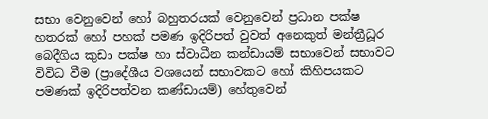සභා වෙනුවෙන් හෝ බහුතරයක් වෙනුවෙන් ප්‍රධාන පක්ෂ හතරක් හෝ පහක් පමණ ඉදිරිපත් වුවත් අනෙකුත් මන්ත්‍රීධූර බෙදීගිය කුඩා පක්ෂ හා ස්වාධීන කන්ඩායම් සභාවෙන් සභාවට විවිධ වීම (ප්‍රාදේශීය වශයෙන් සභාවකට හෝ කිහිපයකට පමණක් ඉදිරිපත්වන කණ්ඩායම්) හේතුවෙන්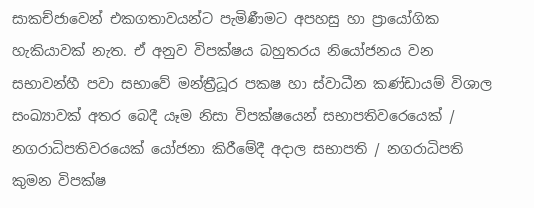සාකච්ජාවෙන් එකගතාවයන්ට පැමිණීමට අපහසු හා ප්‍රායෝගික හැකියාවක් නැත. ඒ අනුව විපක්ෂය බහුතරය නියෝජනය වන සභාවන්හී පවා සභාවේ මන්ත්‍රීධූර පකෂ හා ස්වාධීන කණ්ඩායම් විශාල සංඛ්‍යාවක් අතර බෙදී යෑම නිසා විපක්ෂයෙන් සභාපතිවරෙයෙක් / නගරාධිපතිවරයෙක් යෝජනා කිරීමේදී අදාල සභාපති / නගරාධිපති කුමන විපක්ෂ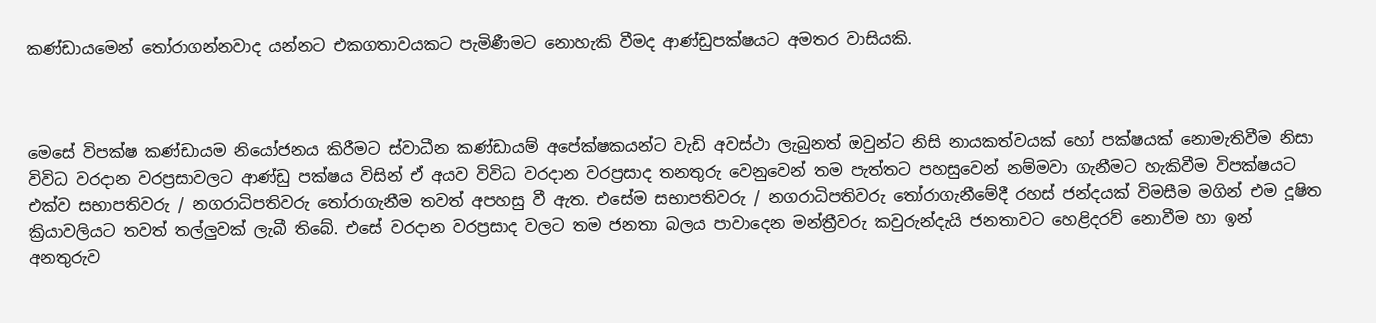කණ්ඩායමෙන් තෝරාගන්නවාද යන්නට එකගතාවයකට පැමිණීමට නොහැකි වීමද ආණ්ඩුපක්ෂයට අමතර වාසියකි.



මෙසේ විපක්ෂ කණ්ඩායම නියෝජනය කිරීමට ස්වාධීන කණ්ඩායම් අපේක්ෂකයන්ට වැඩි අවස්ථා ලැබුනත් ඔවුන්ට නිසි නායකත්වයක් හෝ පක්ෂයක් නොමැතිවීම නිසා විවිධ වරදාන වරප්‍රසාවලට ආණ්ඩු පක්ෂය විසින් ඒ අයව විවිධ වරදාන වරප්‍රසාද තනතුරු වෙනුවෙන් තම පැත්තට පහසුවෙන් නම්මවා ගැනීමට හැකිවීම විපක්ෂයට එක්ව සභාපතිවරු / නගරාධිපතිවරු තෝරාගැනීම තවත් අපහසු වී ඇත. එසේම සභාපතිවරු / නගරාධිපතිවරු තෝරාගැනීමේදී රහස් ජන්දයක් විමසීම මගින් එම දූෂිත ක්‍රියාවලියට තවත් තල්ලුවක් ලැබී තිබේ. එසේ වරදාන වරප්‍රසාද වලට තම ජනතා බලය පාවාදෙන මන්ත්‍රීවරු කවුරුන්දැයි ජනතාවට හෙළිදරව් නොවීම හා ඉන් අනතුරුව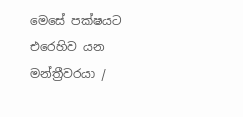මෙසේ පක්ෂයට එරෙහිව යන මන්ත්‍රීවරයා /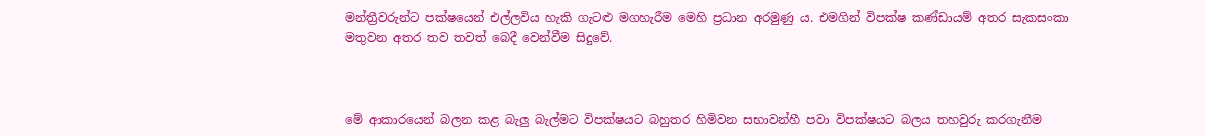මන්ත්‍රීවරුන්ට පක්ෂයෙන් එල්ලවිය හැකි ගැටළු මගහැරීම මෙහි ප්‍රධාන අරමුණු ය. එමගින් විපක්ෂ කණ්ඩායම් අතර සැකසංකා මතුවන අතර තව තවත් බෙදී වෙන්වීම සිදුවේ.



මේ ආකාරයෙන් බලන කළ බැලු බැල්මට විපක්ෂයට බහුතර හිමිවන සභාවන්හී පවා විපක්ෂයට බලය තහවුරු කරගැනීම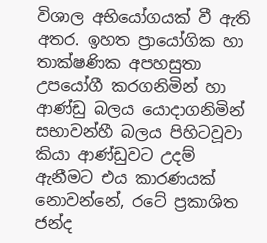විශාල අභියෝගයක් වී ඇති අතර. ඉහත ප්‍රායෝගික හා තාක්ෂණික අපහසුතා උපයෝගී කරගනිමින් හා ආණ්ඩු බලය යොදාගනිමින් සභාවන්හී බලය පිහිටවූවා කියා ආණ්ඩුවට උදම් ඇනීමට එය කාරණයක් නොවන්නේ, රටේ ප්‍රකාශිත ජන්ද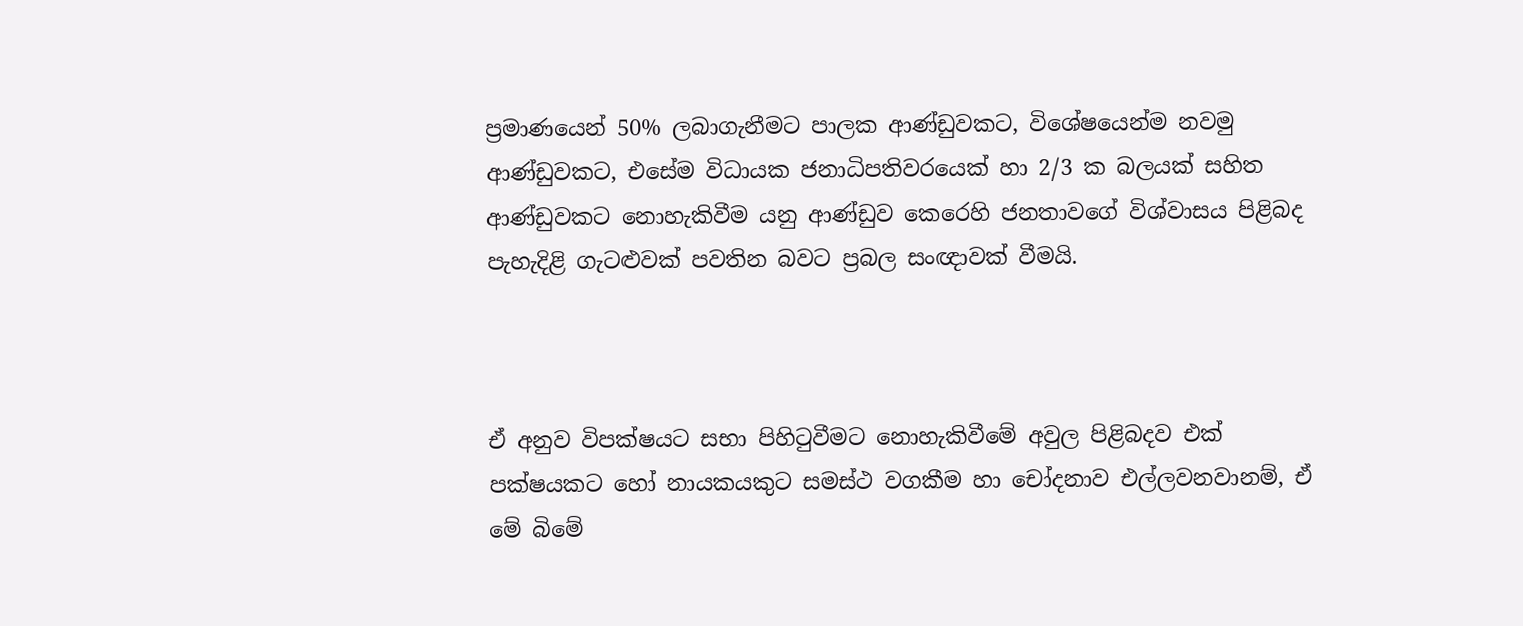ප්‍රමාණයෙන් 50% ලබාගැනීමට පාලක ආණ්ඩුවකට, විශේෂයෙන්ම නවමු ආණ්ඩුවකට, එසේම විධායක ජනාධිපතිවරයෙක් හා 2/3 ක බලයක් සහිත ආණ්ඩුවකට නොහැකිවීම යනු ආණ්ඩුව කෙරෙහි ජනතාවගේ විශ්වාසය පිළිබද පැහැදිළි ගැටළුවක් පවතින බවට ප්‍රබල සංඥාවක් වීමයි.



ඒ අනුව විපක්ෂයට සභා පිහිටුවීමට නොහැකිවීමේ අවුල පිළිබදව එක් පක්ෂයකට හෝ නායකයකුට සමස්ථ වගකීම හා චෝදනාව එල්ලවනවානම්, ඒ මේ බිමේ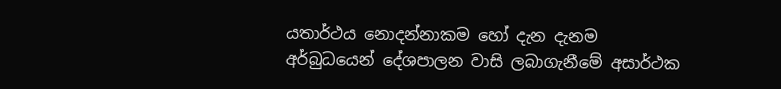යතාර්ථය නොදන්නාකම හෝ දැන දැනම අර්බුධයෙන් දේශපාලන වාසි ලබාගැනීමේ අසාර්ථක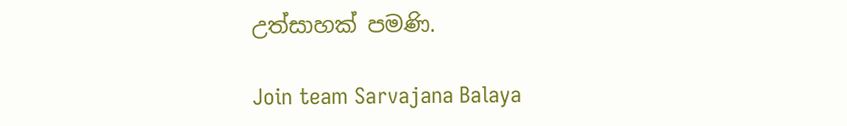උත්සාහක් පමණි.

Join team Sarvajana Balaya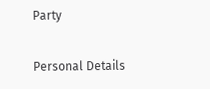Party

Personal Details